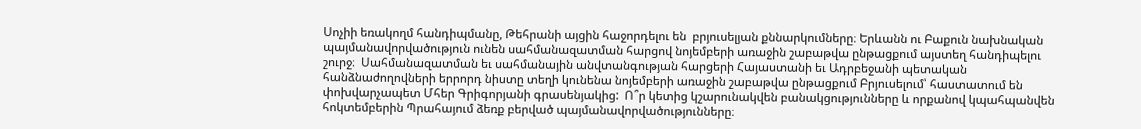Սոչիի եռակողմ հանդիպմանը, Թեհրանի այցին հաջորդելու են  բրյուսելյան քննարկումները։ Երևանն ու Բաքուն նախնական պայմանավորվածություն ունեն սահմանազատման հարցով նոյեմբերի առաջին շաբաթվա ընթացքում այստեղ հանդիպելու շուրջ։  Սահմանազատման եւ սահմանային անվտանգության հարցերի Հայաստանի եւ Ադրբեջանի պետական հանձնաժողովների երրորդ նիստը տեղի կունենա նոյեմբերի առաջին շաբաթվա ընթացքում Բրյուսելում՝ հաստատում են փոխվարչապետ Մհեր Գրիգորյանի գրասենյակից:  Ո՞ր կետից կշարունակվեն բանակցությունները և որքանով կպահպանվեն հոկտեմբերին Պրահայում ձեռք բերված պայմանավորվածությունները։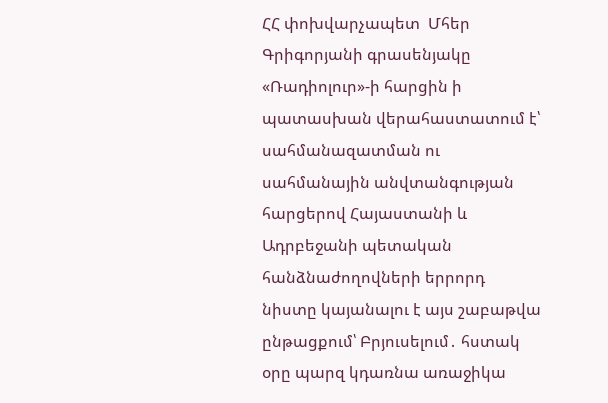ՀՀ փոխվարչապետ  Մհեր Գրիգորյանի գրասենյակը «Ռադիոլուր»-ի հարցին ի պատասխան վերահաստատում է՝ սահմանազատման ու սահմանային անվտանգության հարցերով Հայաստանի և Ադրբեջանի պետական հանձնաժողովների երրորդ նիստը կայանալու է այս շաբաթվա ընթացքում՝ Բրյուսելում․ հստակ օրը պարզ կդառնա առաջիկա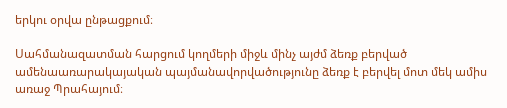երկու օրվա ընթացքում։

Սահմանազատման հարցում կողմերի միջև մինչ այժմ ձեռք բերված ամենաառարակայական պայմանավորվածությունը ձեռք է բերվել մոտ մեկ ամիս առաջ Պրահայում։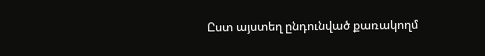Ըստ այստեղ ընդունված քառակողմ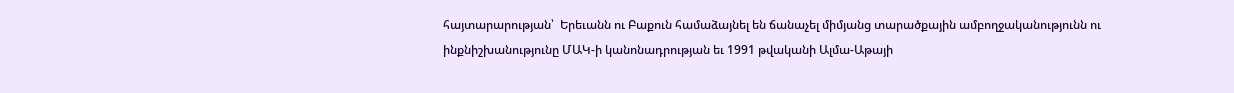հայտարարության՝  Երեւանն ու Բաքուն համաձայնել են ճանաչել միմյանց տարածքային ամբողջականությունն ու ինքնիշխանությունը ՄԱԿ-ի կանոնադրության եւ 1991 թվականի Ալմա-Աթայի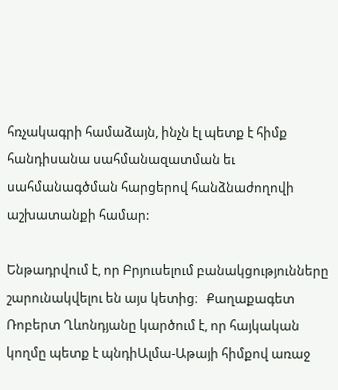հռչակագրի համաձայն, ինչն էլ պետք է հիմք հանդիսանա սահմանազատման եւ սահմանագծման հարցերով հանձնաժողովի աշխատանքի համար:

Ենթադրվում է, որ Բրյուսելում բանակցությունները շարունակվելու են այս կետից։   Քաղաքագետ Ռոբերտ Ղևոնդյանը կարծում է, որ հայկական կողմը պետք է պնդիԱլմա-Աթայի հիմքով առաջ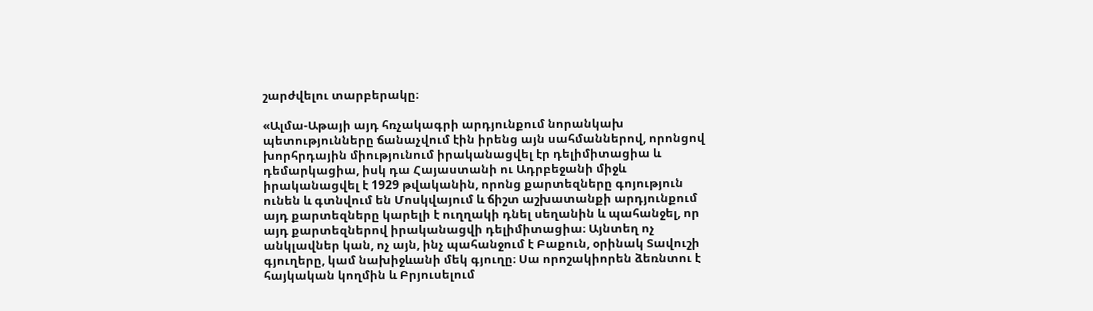շարժվելու տարբերակը։

«Ալմա-Աթայի այդ հռչակագրի արդյունքում նորանկախ պետությունները ճանաչվում էին իրենց այն սահմաններով, որոնցով խորհրդային միությունում իրականացվել էր դելիմիտացիա և դեմարկացիա, իսկ դա Հայաստանի ու Ադրբեջանի միջև իրականացվել է 1929 թվականին, որոնց քարտեզները գոյություն ունեն և գտնվում են Մոսկվայում և ճիշտ աշխատանքի արդյունքում այդ քարտեզները կարելի է ուղղակի դնել սեղանին և պահանջել, որ այդ քարտեզներով իրականացվի դելիմիտացիա։ Այնտեղ ոչ անկլավներ կան, ոչ այն, ինչ պահանջում է Բաքուն, օրինակ Տավուշի գյուղերը, կամ նախիջևանի մեկ գյուղը։ Սա որոշակիորեն ձեռնտու է հայկական կողմին և Բրյուսելում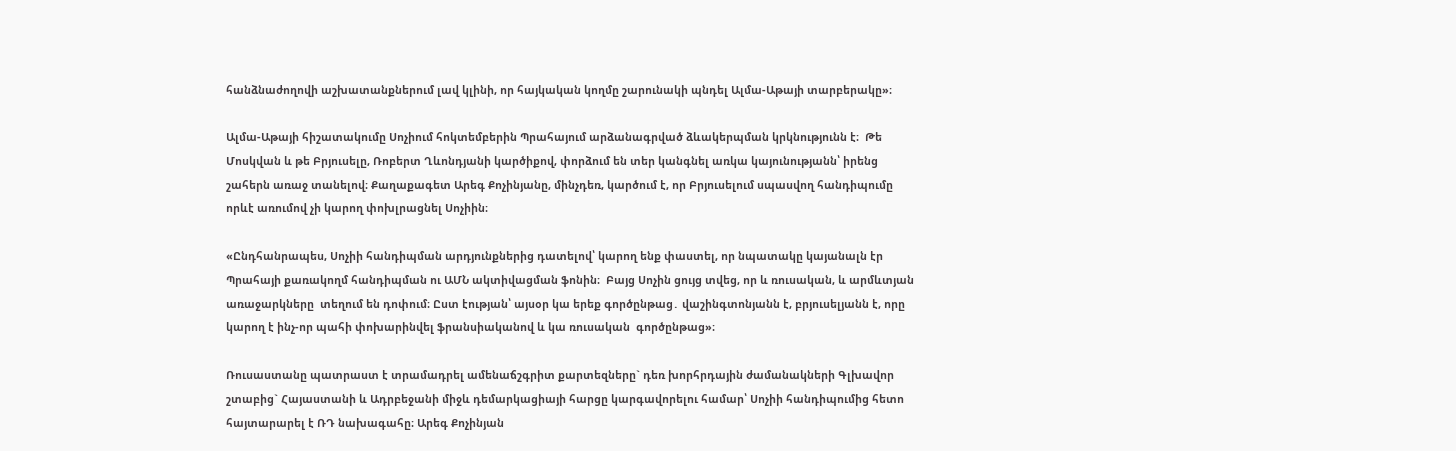հանձնաժողովի աշխատանքներում լավ կլինի, որ հայկական կողմը շարունակի պնդել Ալմա-Աթայի տարբերակը»։

Ալմա-Աթայի հիշատակումը Սոչիում հոկտեմբերին Պրահայում արձանագրված ձևակերպման կրկնությունն է։  Թե Մոսկվան և թե Բրյուսելը, Ռոբերտ Ղևոնդյանի կարծիքով, փորձում են տեր կանգնել առկա կայունությանն՝ իրենց շահերն առաջ տանելով։ Քաղաքագետ Արեգ Քոչինյանը, մինչդեռ, կարծում է, որ Բրյուսելում սպասվող հանդիպումը  որևէ առումով չի կարող փոխլրացնել Սոչիին։

«Ընդհանրապես, Սոչիի հանդիպման արդյունքներից դատելով՝ կարող ենք փաստել, որ նպատակը կայանալն էր Պրահայի քառակողմ հանդիպման ու ԱՄՆ ակտիվացման ֆոնին։  Բայց Սոչին ցույց տվեց, որ և ռուսական, և արմևտյան առաջարկները  տեղում են դոփում։ Ըստ էության՝ այսօր կա երեք գործընթաց․ վաշինգտոնյանն է, բրյուսելյանն է, որը կարող է ինչ-որ պահի փոխարինվել ֆրանսիականով և կա ռուսական  գործընթաց»։

Ռուսաստանը պատրաստ է տրամադրել ամենաճշգրիտ քարտեզները` դեռ խորհրդային ժամանակների Գլխավոր շտաբից` Հայաստանի և Ադրբեջանի միջև դեմարկացիայի հարցը կարգավորելու համար՝ Սոչիի հանդիպումից հետո հայտարարել է ՌԴ նախագահը։ Արեգ Քոչինյան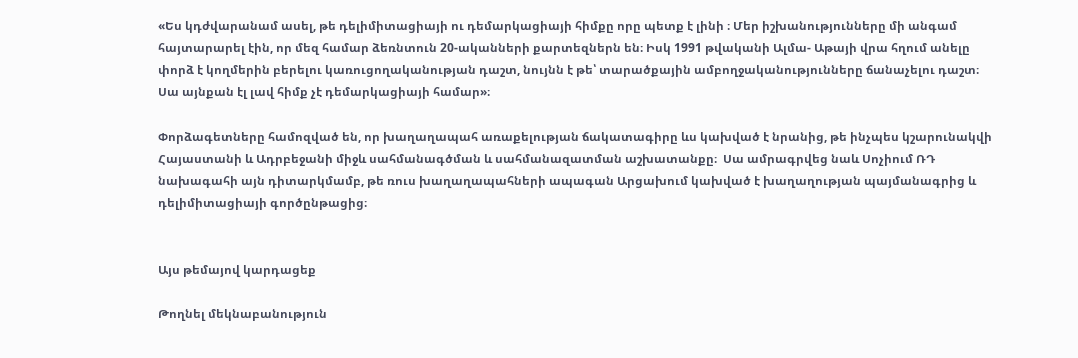«Ես կդժվարանամ ասել, թե դելիմիտացիայի ու դեմարկացիայի հիմքը որը պետք է լինի ։ Մեր իշխանությունները մի անգամ հայտարարել էին, որ մեզ համար ձեռնտուն 20-ականների քարտեզներն են։ Իսկ 1991 թվականի Ալմա- Աթայի վրա հղում անելը փորձ է կողմերին բերելու կառուցողականության դաշտ, նույնն է թե՝ տարածքային ամբողջականությունները ճանաչելու դաշտ։  Սա այնքան էլ լավ հիմք չէ դեմարկացիայի համար»։

Փորձագետները համոզված են, որ խաղաղապահ առաքելության ճակատագիրը ևս կախված է նրանից, թե ինչպես կշարունակվի Հայաստանի և Ադրբեջանի միջև սահմանագծման և սահմանազատման աշխատանքը։  Սա ամրագրվեց նաև Սոչիում ՌԴ նախագահի այն դիտարկմամբ, թե ռուս խաղաղապահների ապագան Արցախում կախված է խաղաղության պայմանագրից և դելիմիտացիայի գործընթացից։


Այս թեմայով կարդացեք

Թողնել մեկնաբանություն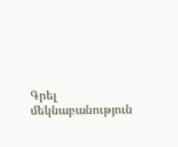Գրել մեկնաբանություն